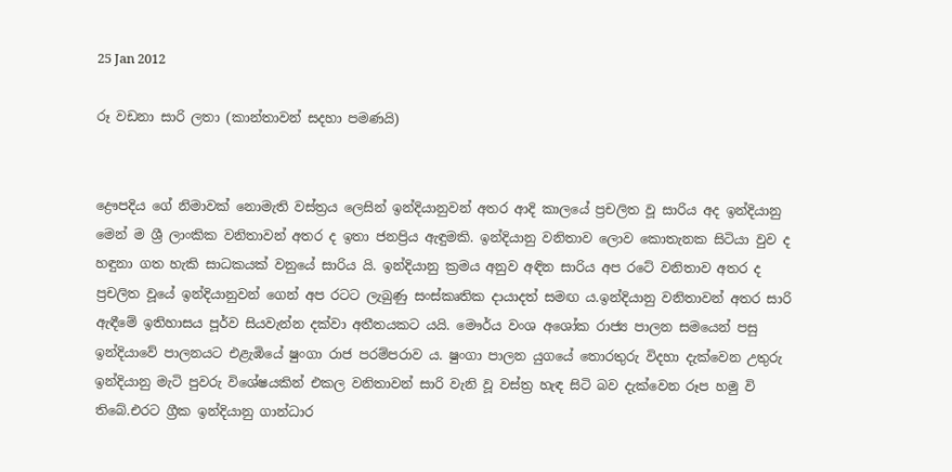25 Jan 2012

රූ වඩනා සාරි ලතා (කාන්තාවන් සදහා පමණයි)


ද්‍රෞපදිය ගේ නිමාවක් නොමැති වස්ත්‍රය ලෙසින් ඉන්දියානුවන් අතර ආදි කාලයේ ප්‍රචලිත වූ සාරිය අද ඉන්දියානු මෙන් ම ශ්‍රී ලාංකික වනිතාවන් අතර ද ඉතා ජනප්‍රිය ඇඳුමකි. ඉන්දියානු වනිතාව ලොව කොතැනක සිටියා වුව ද හඳුනා ගත හැකි සාධකයක් වනුයේ සාරිය යි. ඉන්දියානු ක්‍රමය අනුව අඳින සාරිය අප රටේ වනිතාව අතර ද ප්‍රචලිත වූයේ ඉන්දියානුවන් ගෙන් අප රටට ලැබුණු සංස්කෘතික දායාදත් සමඟ ය.ඉන්දියානු වනිතාවන් අතර සාරි ඇඳීමේ ඉතිහාසය පූර්ව සියවැන්න දක්වා අතීතයකට යයි. මෞර්ය වංශ අශෝක රාජ්‍ය පාලන සමයෙන් පසු ඉන්දියාවේ පාලනයට එළැඹියේ ෂුංගා රාජ පරම්පරාව ය. ෂුංගා පාලන යුගයේ තොරතුරු විදහා දැක්වෙන උතුරු ඉන්දියානු මැටි පුවරු විශේෂයකින් එකල වනිතාවන් සාරි වැනි වූ වස්ත්‍ර හැඳ සිටි බව දැක්වෙන රූප හමු වි තිබේ.එරට ග්‍රීක ඉන්දියානු ගාන්ධාර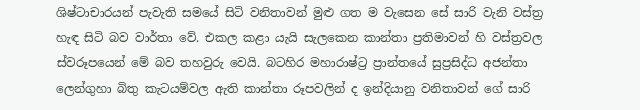ශිෂ්ටාචාරයන් පැවැති සමයේ සිටි වනිතාවන් මුළු ගත ම වැසෙන සේ සාරි වැනි වස්ත්‍ර හැඳ සිටි බව වාර්තා වේ. එකල කළා යැයි සැලකෙන කාන්තා ප්‍රතිමාවන් හි වස්ත්‍රවල ස්වරූපයෙන් මේ බව තහවුරු වෙයි. බටහිර මහාරාෂ්ට්‍ර ප්‍රාන්තයේ සුප්‍රසිද්ධ අජන්තා ලෙන්ගුහා බිතු කැටයම්වල ඇති කාන්තා රූපවලින් ද ඉන්දියානු වනිතාවන් ගේ සාරි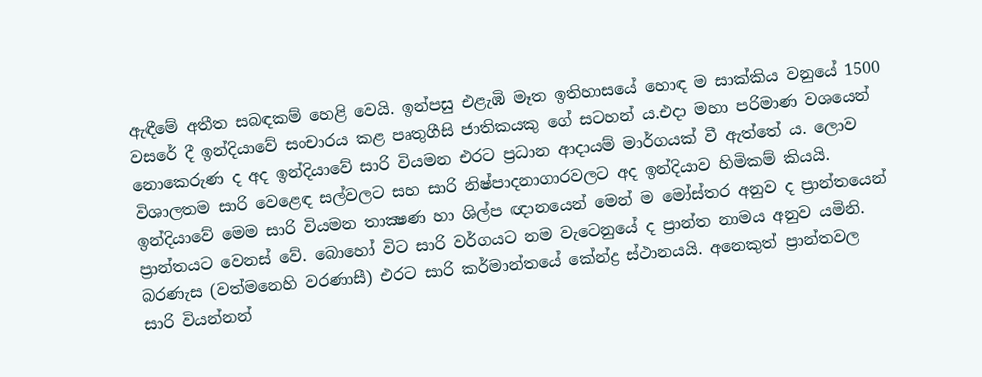ඇඳීමේ අතීත සබඳකම් හෙළි වෙයි. ඉන්පසු එළැඹි මෑත ඉතිහාසයේ හොඳ ම සාක්කිය වනුයේ 1500 වසරේ දී ඉන්දියාවේ සංචාරය කළ පෘතුගීසි ජාතිකයකු ගේ සටහන් ය.එදා මහා පරිමාණ වශයෙන් නොකෙරුණ ද අද ඉන්දියාවේ සාරි වියමන එරට ප්‍රධාන ආදායම් මාර්ගයක් වී ඇත්තේ ය. ලොව විශාලතම සාරි වෙළෙඳ සල්වලට සහ සාරි නිෂ්පාදනාගාරවලට අද ඉන්දියාව හිමිකම් කියයි. ඉන්දියාවේ මෙම සාරි වියමන තාක්‍ෂණ හා ශිල්ප ඥානයෙන් මෙන් ම මෝස්තර අනුව ද ප්‍රාන්තයෙන් ප්‍රාන්තයට වෙනස් වේ. බොහෝ විට සාරි වර්ගයට නම වැටෙනුයේ ද ප්‍රාන්ත නාමය අනුව යමිනි. බරණැස (වත්මනෙහි වරණාසී) එරට සාරි කර්මාන්තයේ කේන්ද්‍ර ස්ථානයයි. අනෙකුත් ප්‍රාන්තවල සාරි වියන්නන්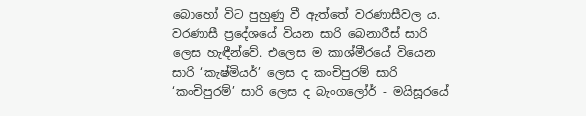බොහෝ විට පුහුණු වී ඇත්තේ වරණාසීවල ය. වරණාසී ප්‍රදේශයේ වියන සාරි බෙනාරීස් සාරි ලෙස හැඳීන්වේ. එලෙස ම කාශ්මීරයේ වියෙන සාරි ‘කැෂ්මියර්’ ලෙස ද කංචිපුරම් සාරි ‘කංචිපුරම්’ සාරි ලෙස ද බැංගලෝර් - මයිසූරයේ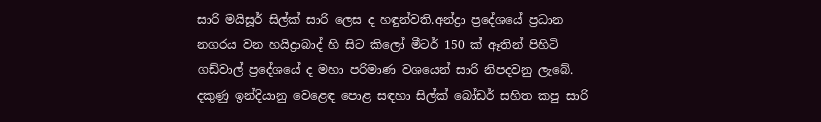සාරි මයිසූර් සිල්ක් සාරි ලෙස ද හඳුන්වති.අන්ද්‍රා ප්‍රදේශයේ ප්‍රධාන නගරය වන හයිද්‍රාබාද් හි සිට කිලෝ මීටර් 150 ක් ඈතින් පිහිටි ගඩ්වාල් ප්‍රදේශයේ ද මහා පරිමාණ වශයෙන් සාරි නිපදවනු ලැබේ. දකුණු ඉන්දියානු වෙළෙඳ පොළ සඳහා සිල්ක් බෝඩර් සහිත කපු සාරි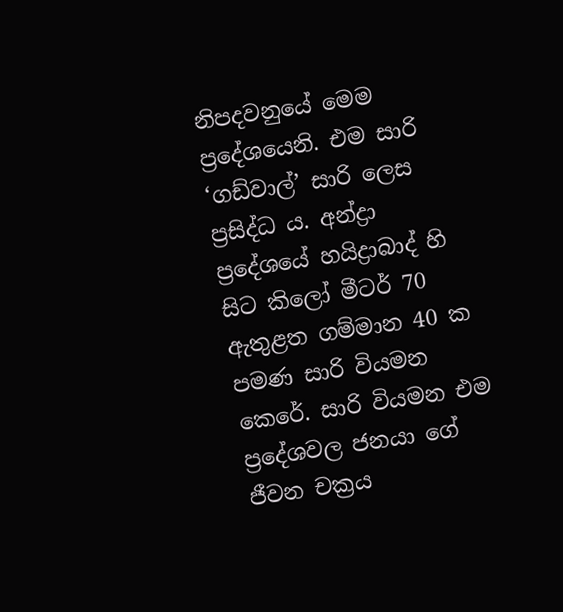නිපදවනුයේ මෙම ප්‍රදේශයෙනි. එම සාරි ‘ගඩ්වාල්’ සාරි ලෙස ප්‍රසිද්ධ ය. අන්ද්‍රා ප්‍රදේශයේ හයිද්‍රාබාද් හි සිට කිලෝ මීටර් 70 ඇතුළත ගම්මාන 40 ක පමණ සාරි වියමන කෙරේ. සාරි වියමන එම ප්‍රදේශවල ජනයා ගේ ජීවන චක්‍රය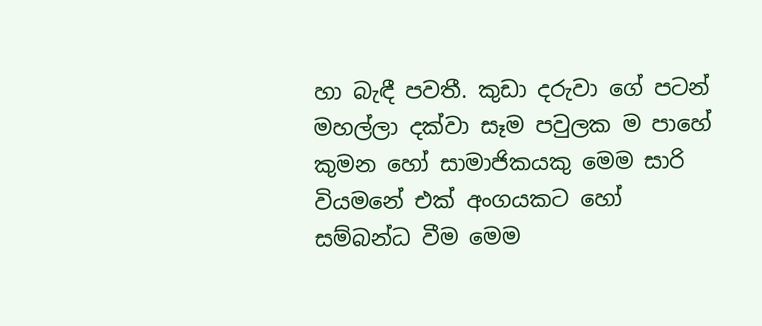හා බැඳී පවතී. කුඩා දරුවා ගේ පටන් මහල්ලා දක්වා සෑම පවුලක ම පාහේ කුමන හෝ සාමාජිකයකු මෙම සාරි වියමනේ එක් අංගයකට හෝ සම්බන්ධ වීම මෙම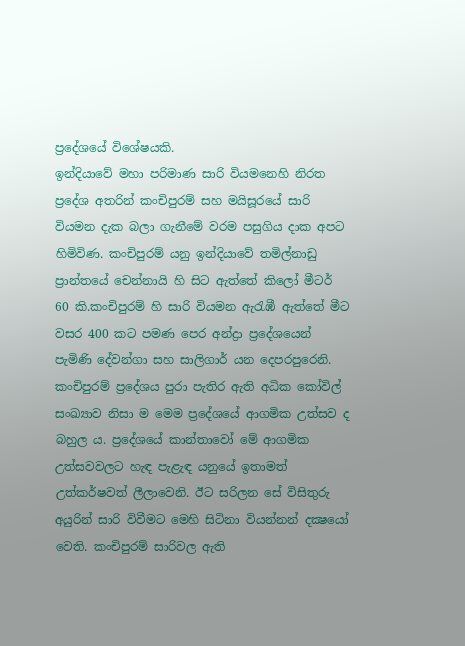ප්‍රදේශයේ විශේෂයකි.
ඉන්දියාවේ මහා පරිමාණ සාරි වියමනෙහි නිරත ප්‍රදේශ අතරින් කංචිපුරම් සහ මයිසූරයේ සාරි වියමන දැක බලා ගැනීමේ වරම පසුගිය දාක අපට හිමිවිණ. කංචිපුරම් යනු ඉන්දියාවේ තමිල්නාඩු ප්‍රාන්තයේ චෙන්නායි හි සිට ඇත්තේ කිලෝ මීටර් 60 කි.කංචිපුරම් හි සාරි වියමන ඇරැඹී ඇත්තේ මීට වසර 400 කට පමණ පෙර අන්ද්‍රා ප්‍රදේශයෙන් පැමිණි දේවන්ගා සහ සාලිගාර් යන දෙපරපුරෙනි. කංචිපුරම් ප්‍රදේශය පුරා පැතිර ඇති අධික කෝවිල් සංඛ්‍යාව නිසා ම මෙම ප්‍රදේශයේ ආගමික උත්සව ද බහුල ය. ප්‍රදේශයේ කාන්තාවෝ මේ ආගමික උත්සවවලට හැඳ පැළැඳ යනුයේ ඉතාමත් උත්කර්ෂවත් ලීලාවෙනි. ඊට සරිලන සේ විසිතුරු අයුරින් සාරි විවීමට මෙහි සිටිනා වියන්නන් දක්‍ෂයෝ වෙති. කංචිපුරම් සාරිවල ඇති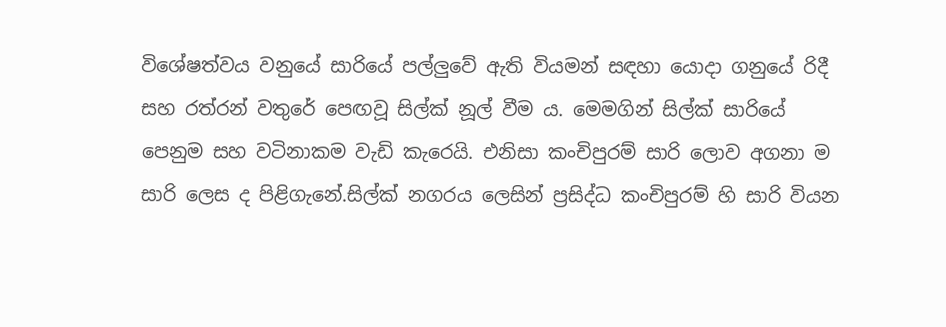විශේෂත්වය වනුයේ සාරියේ පල්ලුවේ ඇති වියමන් සඳහා යොදා ගනුයේ රිදී සහ රත්රන් වතුරේ පෙඟවූ සිල්ක් නූල් වීම ය. මෙමගින් සිල්ක් සාරියේ පෙනුම සහ වටිනාකම වැඩි කැරෙයි. එනිසා කංචිපුරම් සාරි ලොව අගනා ම සාරි ලෙස ද පිළිගැනේ.සිල්ක් නගරය ලෙසින් ප්‍රසිද්ධ කංචිපුරම් හි සාරි වියන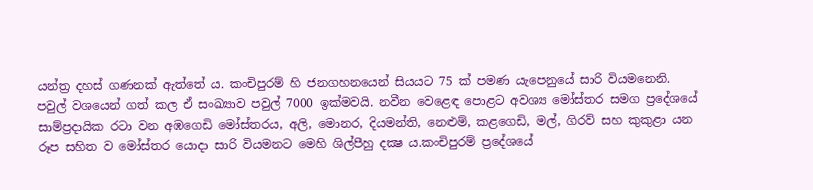යන්ත්‍ර දහස් ගණනක් ඇත්තේ ය. කංචිපුරම් හි ජනගහනයෙන් සියයට 75 ක් පමණ යැපෙනුයේ සාරි වියමනෙනි. පවුල් වශයෙන් ගත් කල ඒ සංඛ්‍යාව පවුල් 7000 ඉක්මවයි. නවීන වෙළෙඳ පොළට අවශ්‍ය මෝස්තර සමග ප්‍රදේශයේ සාම්ප්‍රදායික රටා වන අඹගෙඩි මෝස්තරය, අලි, මොනර, දියමන්ති, නෙළුම්, කළගෙඩි, මල්, ගිරව් සහ කුකුළා යන රූප සහිත ව මෝස්තර යොදා සාරි වියමනට මෙහි ශිල්පීහු දක්‍ෂ ය.කංචිපුරම් ප්‍රදේශයේ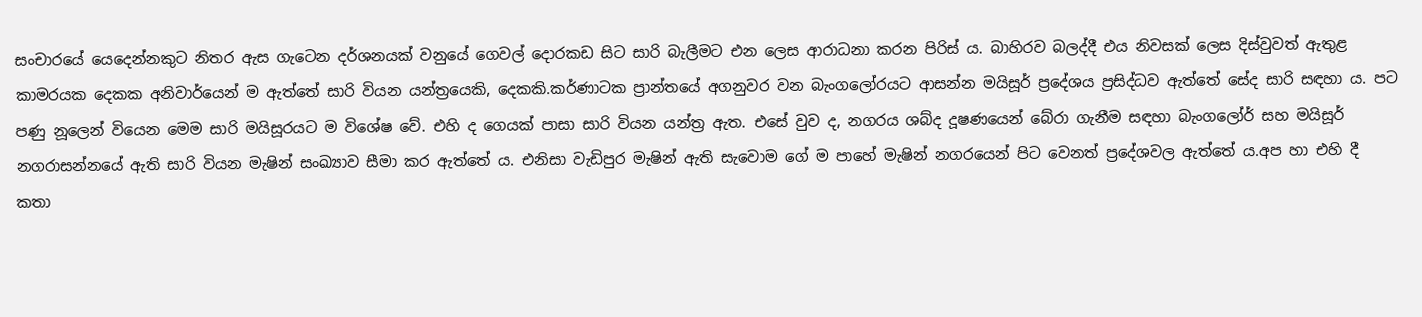සංචාරයේ යෙදෙන්නකුට නිතර ඇස ගැටෙන දර්ශනයක් වනුයේ ගෙවල් දොරකඩ සිට සාරි බැලීමට එන ලෙස ආරාධනා කරන පිරිස් ය. බාහිරව බලද්දී එය නිවසක් ලෙස දිස්වුවත් ඇතුළ කාමරයක දෙකක අනිවාර්යෙන් ම ඇත්තේ සාරි වියන යන්ත්‍රයෙකි, දෙකකි.කර්ණාටක ප්‍රාන්තයේ අගනුවර වන බැංගලෝරයට ආසන්න මයිසූර් ප්‍රදේශය ප්‍රසිද්ධව ඇත්තේ සේද සාරි සඳහා ය. පට පණු නූලෙන් වියෙන මෙම සාරි මයිසූරයට ම විශේෂ වේ. එහි ද ගෙයක් පාසා සාරි වියන යන්ත්‍ර ඇත. එසේ වුව ද, නගරය ශබ්ද දූෂණයෙන් බේරා ගැනීම සඳහා බැංගලෝර් සහ මයිසූර් නගරාසන්නයේ ඇති සාරි වියන මැෂින් සංඛ්‍යාව සීමා කර ඇත්තේ ය. එනිසා වැඩිපුර මැෂින් ඇති සැවොම ගේ ම පාහේ මැෂින් නගරයෙන් පිට වෙනත් ප්‍රදේශවල ඇත්තේ ය.අප හා එහි දී කතා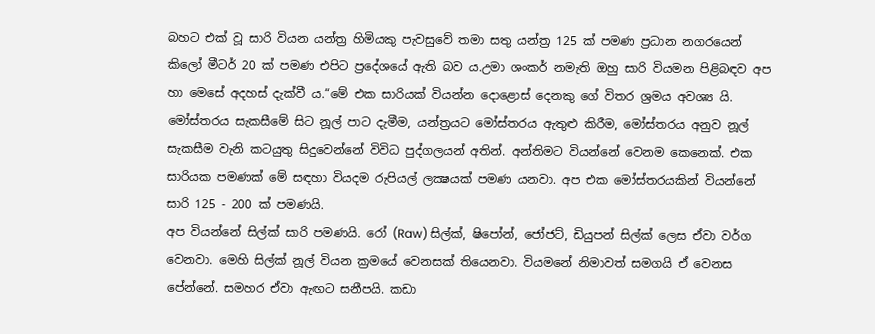බහට එක් වූ සාරි වියන යන්ත්‍ර හිමියකු පැවසුවේ තමා සතු යන්ත්‍ර 125 ක් පමණ ප්‍රධාන නගරයෙන් කිලෝ මීටර් 20 ක් පමණ එපිට ප්‍රදේශයේ ඇති බව ය.උමා ශංකර් නමැති ඔහු සාරි වියමන පිළිබඳව අප හා මෙසේ අදහස් දැක්වී ය.“මේ එක සාරියක් වියන්න දොළොස් දෙනකු ගේ විතර ශ්‍රමය අවශ්‍ය යි. මෝස්තරය සැකසීමේ සිට නූල් පාට දැමීම, යන්ත්‍රයට මෝස්තරය ඇතුළු කිරීම, මෝස්තරය අනුව නූල් සැකසීම වැනි කටයුතු සිදුවෙන්නේ විවිධ පුද්ගලයන් අතින්. අන්තිමට වියන්නේ වෙනම කෙනෙක්. එක සාරියක පමණක් මේ සඳහා වියදම රුපියල් ලක්‍ෂයක් පමණ යනවා. අප එක මෝස්තරයකින් වියන්නේ සාරි 125 - 200 ක් පමණයි.
අප වියන්නේ සිල්ක් සාරි පමණයි. රෝ (Raw) සිල්ක්, ෂිපෝන්, ජෝජට්, ඩියුපන් සිල්ක් ලෙස ඒවා වර්ග වෙනවා. මෙහි සිල්ක් නූල් වියන ක්‍රමයේ වෙනසක් තියෙනවා. වියමනේ නිමාවත් සමගයි ඒ වෙනස පේන්නේ. සමහර ඒවා ඇඟට සනීපයි. කඩා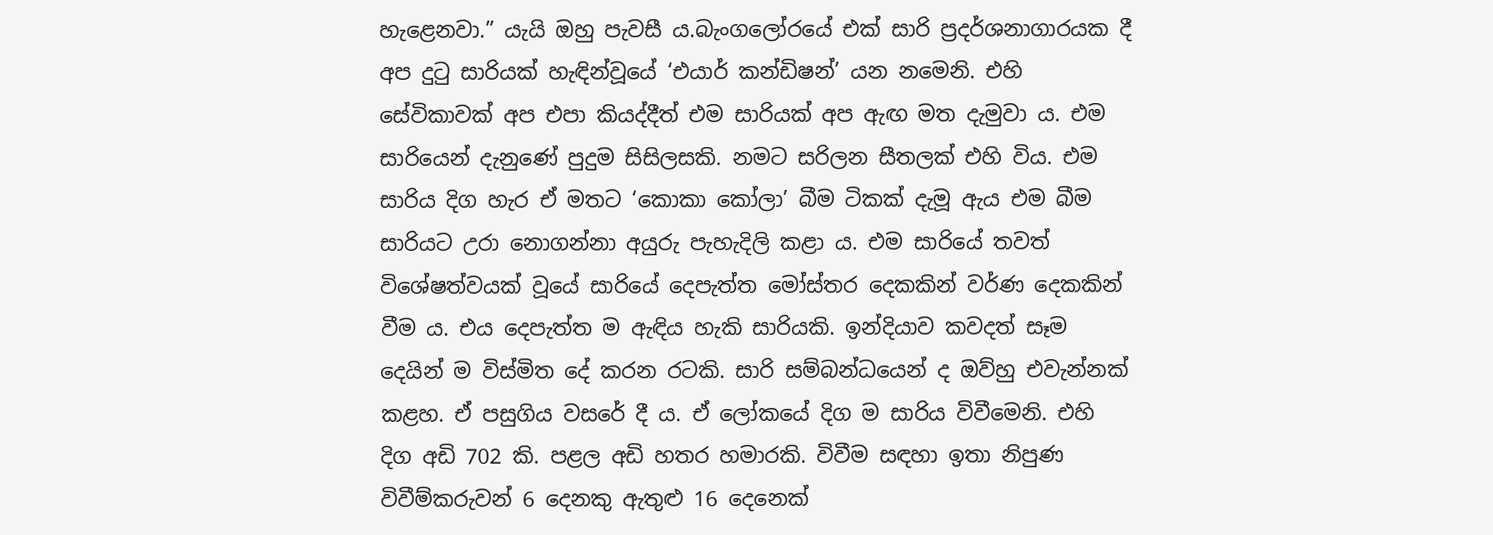හැළෙනවා.” යැයි ඔහු පැවසී ය.බැංගලෝරයේ එක් සාරි ප්‍රදර්ශනාගාරයක දී අප දුටු සාරියක් හැඳින්වූයේ ‘එයාර් කන්ඩිෂන්’ යන නමෙනි. එහි සේවිකාවක් අප එපා කියද්දීත් එම සාරියක් අප ඇඟ මත දැමුවා ය. එම සාරියෙන් දැනුණේ පුදුම සිසිලසකි. නමට සරිලන සීතලක් එහි විය. එම සාරිය දිග හැර ඒ මතට ‘කොකා කෝලා’ බීම ටිකක් දැමූ ඇය එම බීම සාරියට උරා නොගන්නා අයුරු පැහැදිලි කළා ය. එම සාරියේ තවත් විශේෂත්වයක් වූයේ සාරියේ දෙපැත්ත මෝස්තර දෙකකින් වර්ණ දෙකකින් වීම ය. එය දෙපැත්ත ම ඇඳිය හැකි සාරියකි. ඉන්දියාව කවදත් සෑම දෙයින් ම විස්මිත දේ කරන රටකි. සාරි සම්බන්ධයෙන් ද ඔව්හු එවැන්නක් කළහ. ඒ පසුගිය වසරේ දී ය. ඒ ලෝකයේ දිග ම සාරිය විවීමෙනි. එහි දිග අඩි 702 කි. පළල අඩි හතර හමාරකි. විවීම සඳහා ඉතා නිපුණ විවීම්කරුවන් 6 දෙනකු ඇතුළු 16 දෙනෙක්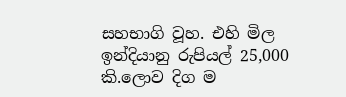සහභාගි වූහ. එහි මිල ඉන්දියානු රුපියල් 25,000 කි.ලොව දිග ම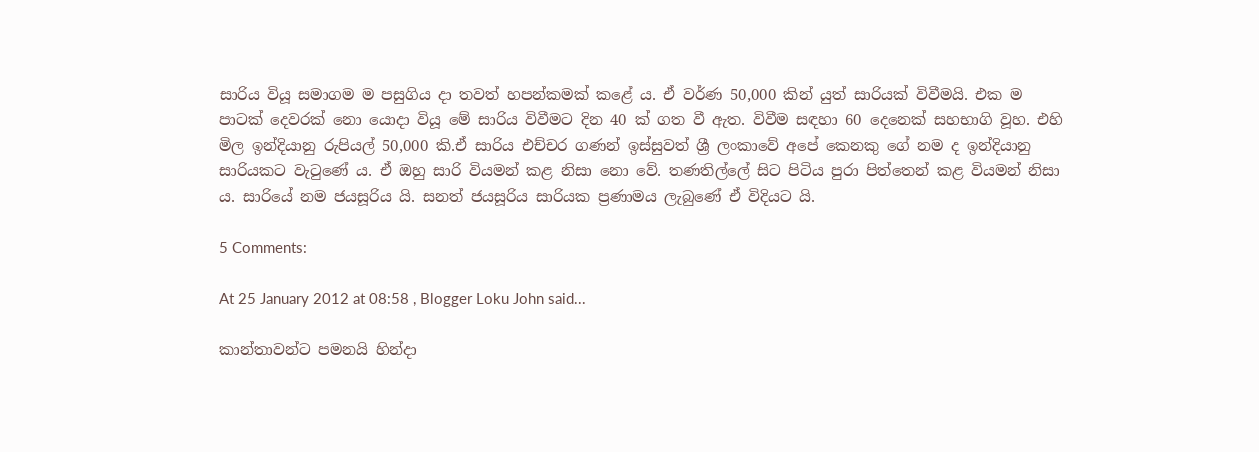සාරිය වියූ සමාගම ම පසුගිය දා තවත් හපන්කමක් කළේ ය. ඒ වර්ණ 50,000 කින් යුත් සාරියක් විවීමයි. එක ම පාටක් දෙවරක් නො යොදා වියූ මේ සාරිය විවීමට දින 40 ක් ගත වී ඇත. විවීම සඳහා 60 දෙනෙක් සහභාගි වූහ. එහි මිල ඉන්දියානු රුපියල් 50,000 කි.ඒ සාරිය එච්චර ගණන් ඉස්සුවත් ශ්‍රී ලංකාවේ අපේ කෙනකු ගේ නම ද ඉන්දියානු සාරියකට වැටුණේ ය. ඒ ඔහු සාරි වියමන් කළ නිසා නො වේ. තණතිල්ලේ සිට පිටිය පුරා පිත්තෙන් කළ වියමන් නිසා ය. සාරියේ නම ජයසූරිය යි. සනත් ජයසූරිය සාරියක ප්‍රණාමය ලැබුණේ ඒ විදියට යි.

5 Comments:

At 25 January 2012 at 08:58 , Blogger Loku John said...

කාන්තාවන්ට පමනයි හින්දා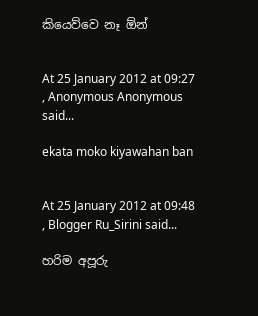කියෙව්වෙ නෑ ඕන්


At 25 January 2012 at 09:27 , Anonymous Anonymous said...

ekata moko kiyawahan ban


At 25 January 2012 at 09:48 , Blogger Ru_Sirini said...

හරිම අපූරු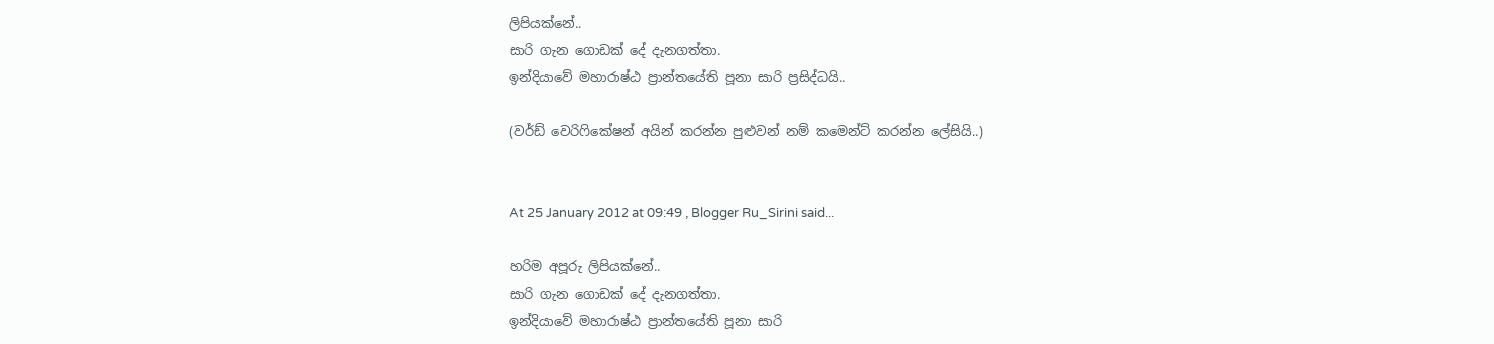ලිපියක්නේ..
සාරි ගැන ගොඩක් දේ දැනගත්තා.
ඉන්දියාවේ මහාරාෂ්ඨ ප්‍රාන්තයේති පූනා සාරි ප්‍රසිද්ධයි..

(වර්ඩ් වෙරිෆිකේෂන් අයින් කරන්න පුළුවන් නම් කමෙන්ට් කරන්න ලේසියි..)


At 25 January 2012 at 09:49 , Blogger Ru_Sirini said...

හරිම අපූරු ලිපියක්නේ..
සාරි ගැන ගොඩක් දේ දැනගත්තා.
ඉන්දියාවේ මහාරාෂ්ඨ ප්‍රාන්තයේති පූනා සාරි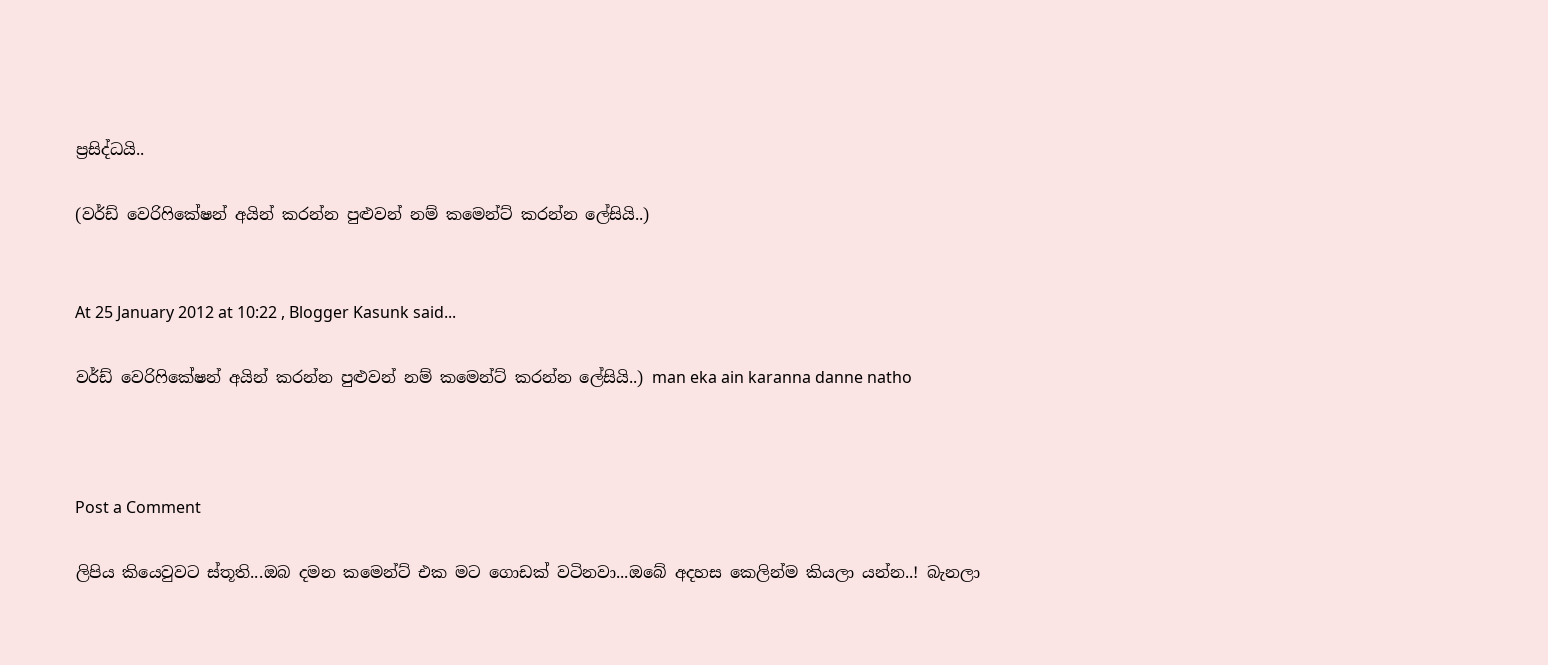ප්‍රසිද්ධයි..

(වර්ඩ් වෙරිෆිකේෂන් අයින් කරන්න පුළුවන් නම් කමෙන්ට් කරන්න ලේසියි..)


At 25 January 2012 at 10:22 , Blogger Kasunk said...

වර්ඩ් වෙරිෆිකේෂන් අයින් කරන්න පුළුවන් නම් කමෙන්ට් කරන්න ලේසියි..) man eka ain karanna danne natho



Post a Comment

ලිපිය කියෙවුවට ස්තූති...ඔබ දමන කමෙන්ට් එක මට ගොඩක් වටිනවා...ඔබේ අදහස කෙලින්ම කියලා යන්න..! බැනලා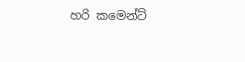හරි කමෙන්ට්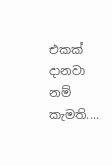එකක් දානවා නම් කැමති....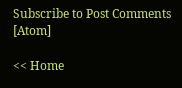Subscribe to Post Comments [Atom]

<< Home